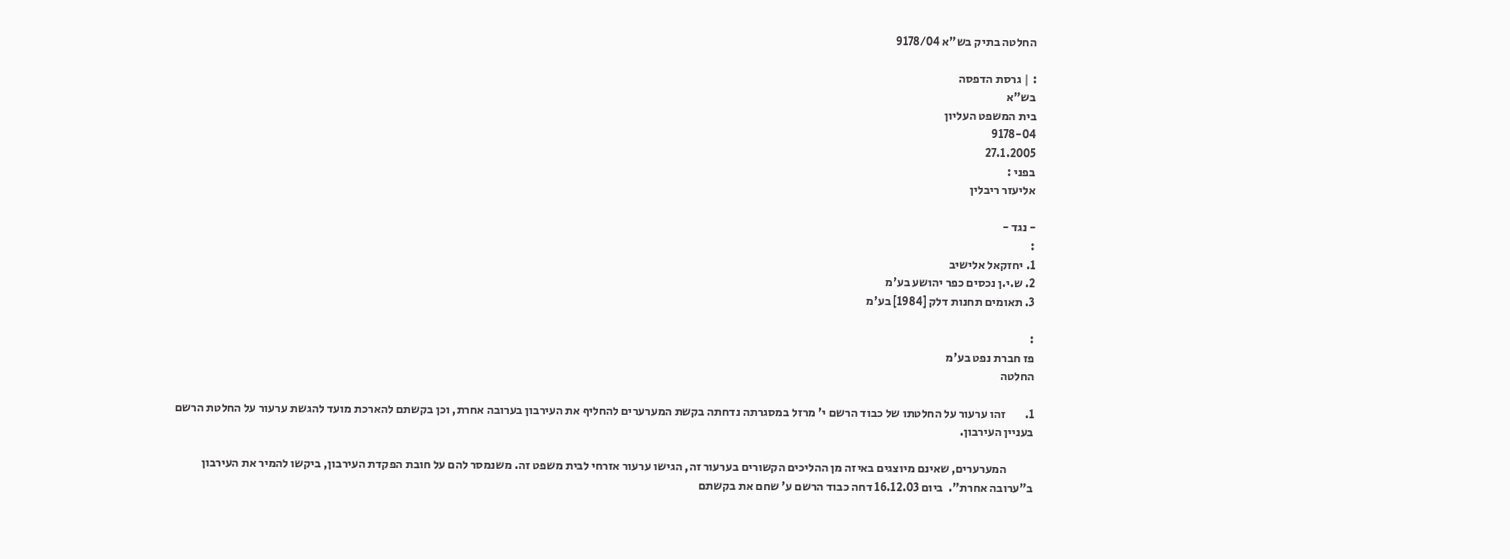החלטה בתיק בש"א 9178/04

: | גרסת הדפסה
בש"א
בית המשפט העליון
9178-04
27.1.2005
בפני :
אליעזר ריבלין

- נגד -
:
1. יחזקאל אלישיב
2. ש.י.ן נכסים כפר יהושע בע'מ
3. תאומים תחנות דלק [1984] בע'מ

:
פז חברת נפט בע'מ
החלטה

1.        זהו ערעור על החלטתו של כבוד הרשם י' מרזל במסגרתה נדחתה בקשת המערערים להחליף את העירבון בערובה אחרת, וכן בקשתם להארכת מועד להגשת ערעור על החלטת הרשם בעניין העירבון.

           המערערים, שאינם מיוצגים באיזה מן ההליכים הקשורים בערעור זה, הגישו ערעור אזרחי לבית משפט זה. משנמסר להם על חובת הפקדת העירבון, ביקשו להמיר את העירבון ב"ערובה אחרת".  ביום 16.12.03 דחה כבוד הרשם ע' שחם את בקשתם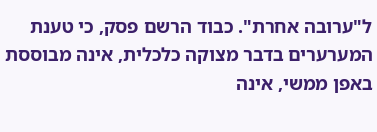ל"ערובה אחרת". כבוד הרשם פסק, כי טענת המערערים בדבר מצוקה כלכלית, אינה מבוססת באפן ממשי, אינה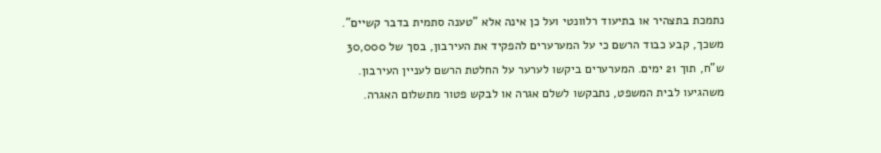נתמכת בתצהיר או בתיעוד רלוונטי ועל כן אינה אלא "טענה סתמית בדבר קשיים". משכך, קבע כבוד הרשם כי על המערערים להפקיד את העירבון, בסך של 30,000 ש"ח, תוך 21 ימים. המערערים ביקשו לערער על החלטת הרשם לעניין העירבון. משהגיעו לבית המשפט, נתבקשו לשלם אגרה או לבקש פטור מתשלום האגרה.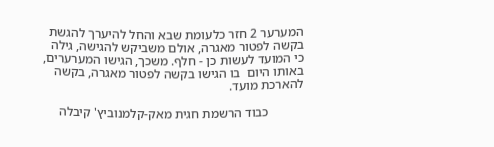המערער 2 חזר כלעומת שבא והחל להיערך להגשת בקשה לפטור מאגרה, אולם משביקש להגישה, גילה כי המועד לעשות כן - חלף. משכך, הגישו המערערים, באותו היום  בו הגישו בקשה לפטור מאגרה, בקשה להארכת מועד.

           כבוד הרשמת חגית מאק-קלמנוביץ' קיבלה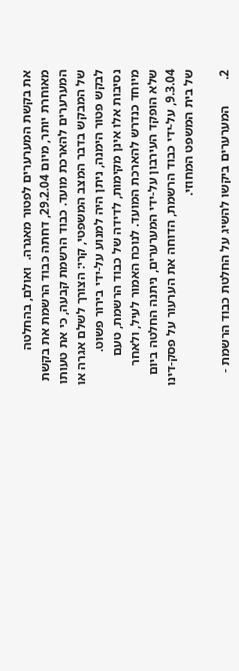את בקשת המערערים לפטור מאגרה.  ואולם, בהחלטה מאוחרת יותר, מיום 29.2.04, דחתה כבוד הרשמת את בקשת המערערים להארכת מועד. כבוד הרשמת קבעה, כי את טעותו של המבקש בדבר המצב המשפטי, קרי: הצורך לשלם אגרה או לבקש פטור הימנה, ניתן היה למנוע על-ידי בירור פשוט. נסיבות אלו אינן מקימות, לדידה של כבוד הרשמת, טעם מיוחד כנדרש להארכת המועד. לנוכח האמור לעיל, ולאחר שלא הופקד העירבון על-ידי המערערים, ניתנה החלטה ביום 9.3.04, על-ידי כבוד הרשמת, הדוחה את הערעור על פסק-דינו של בית המשפט המחוזי.

2.        המערערים ביקשו להשיג על החלטת כבוד הרשמת -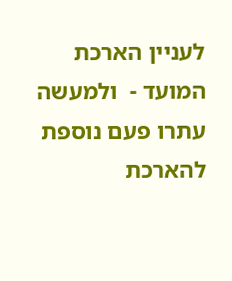לעניין הארכת המועד -  ולמעשה עתרו פעם נוספת להארכת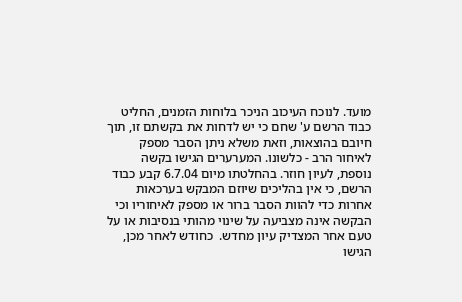מועד. לנוכח העיכוב הניכר בלוחות הזמנים, החליט כבוד הרשם ע' שחם כי יש לדחות את בקשתם זו, תוך חיובם בהוצאות, וזאת משלא ניתן הסבר מספק לאיחור הרב - כלשונו. המערערים הגישו בקשה נוספת, לעיון חוזר. בהחלטתו מיום 6.7.04 קבע כבוד הרשם, כי אין בהליכים שיוזם המבקש בערכאות אחרות כדי להוות הסבר ברור או מספק לאיחוריו וכי הבקשה אינה מצביעה על שינוי מהותי בנסיבות או על טעם אחר המצדיק עיון מחדש.  כחודש לאחר מכן, הגישו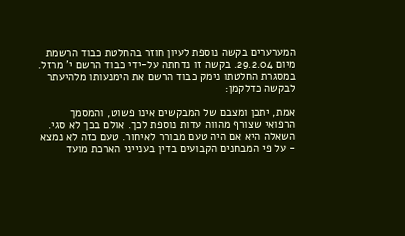המערערים בקשה נוספת לעיון חוזר בהחלטת כבוד הרשמת מיום 29.2.04. בקשה זו נדחתה על-ידי כבוד הרשם י' מרזל. במסגרת החלטתו נימק כבוד הרשם את הימנעותו מלהיעתר לבקשה כדלקמן:

אמת, יתכן ומצבם של המבקשים אינו פשוט, והמסמך הרפואי שצורף מהווה עדות נוספת לכך. אולם בכך לא סגי. השאלה היא אם היה טעם מבורר לאיחור. טעם כזה לא נמצא - על פי המבחנים הקבועים בדין בענייני הארכת מועד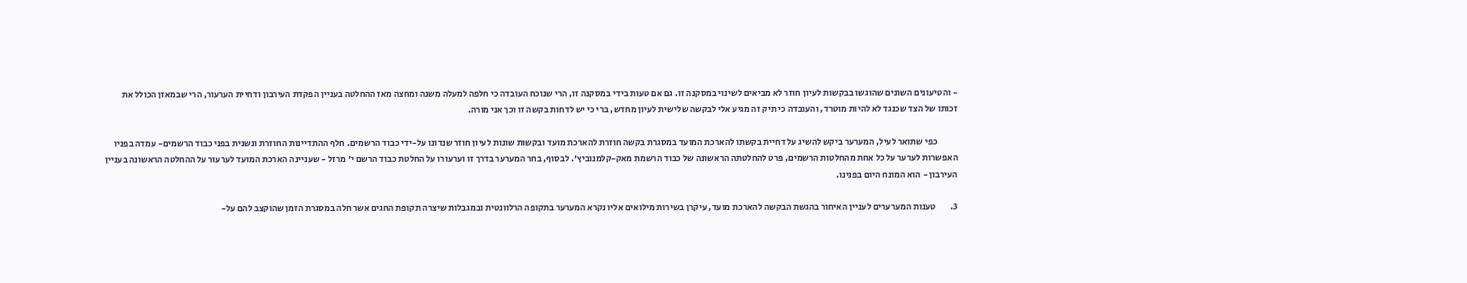- והטיעונים השונים שהוגשו בבקשות לעיון חוזר לא מביאים לשינוי במסקנה זו. גם אם טעות בידי במסקנה זו, הרי שנוכח העובדה כי חלפה למעלה משנה ומחצה מאז ההחלטה בעניין הפקדת העירבון ודחיית הערעור, הרי שבמאזן הכולל את זכותו של הצד שכנגד לא להיות מוטרד, והעובדה כי תיק זה מגיע אלי לבקשה שלישית לעיון מחדש, ברי כי יש לדחות בקשה זו וכך אני מורה.

           כפי שתואר לעיל, המערער ביקש להשיג על דחיית בקשתו להארכת המועד במסגרת בקשה חוזרת להארכת מועד ובקשות שונות לעיון חוזר שנדונו על-ידי כבוד הרשמים. חלף ההתדיינות החוזרת ונשנית בפני כבוד הרשמים- עמדה בפניו האפשרות לערער על כל אחת מהחלטות הרשמים, פרט להחלטתה הראשונה של כבוד הרשמת מאק-קלמנוביץ'. לבסוף, בחר המערער בדרך זו וערעורו על החלטת כבוד הרשם י' מרזל - שעניינה הארכת המועד לערעור על ההחלטה הראשונה בעניין העירבון - הוא המונח היום בפנינו.

3.        טענות המערערים לעניין האיחור בהגשת הבקשה להארכת מועד, עיקרן בשירות מילואים אליו נקרא המערער בתקופה הרלוונטית ובמגבלות שיצרה תקופת החגים אשר חלה במסגרת הזמן שהוקצב להם על-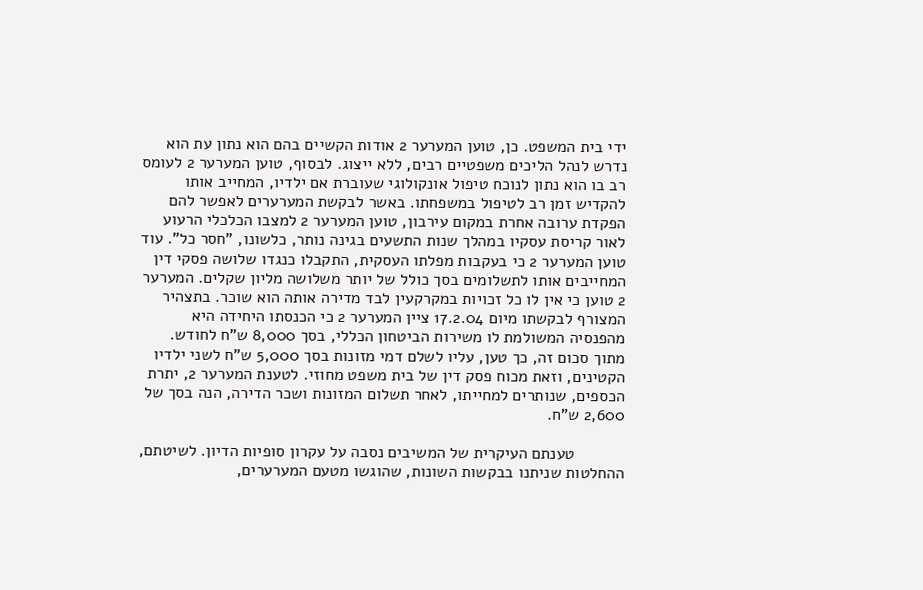ידי בית המשפט. כן, טוען המערער 2 אודות הקשיים בהם הוא נתון עת הוא נדרש לנהל הליכים משפטיים רבים, ללא ייצוג. לבסוף, טוען המערער 2 לעומס רב בו הוא נתון לנוכח טיפול אונקולוגי שעוברת אם ילדיו, המחייב אותו להקדיש זמן רב לטיפול במשפחתו. באשר לבקשת המערערים לאפשר להם הפקדת ערובה אחרת במקום עירבון, טוען המערער 2 למצבו הכלכלי הרעוע לאור קריסת עסקיו במהלך שנות התשעים בגינה נותר, כלשונו, "חסר כל". עוד טוען המערער 2 כי בעקבות מפלתו העסקית, התקבלו כנגדו שלושה פסקי דין המחייבים אותו לתשלומים בסך כולל של יותר משלושה מליון שקלים. המערער 2 טוען כי אין לו כל זכויות במקרקעין לבד מדירה אותה הוא שוכר. בתצהיר המצורף לבקשתו מיום 17.2.04 ציין המערער 2 כי הכנסתו היחידה היא מהפנסיה המשולמת לו משירות הביטחון הכללי, בסך 8,000 ש"ח לחודש. מתוך סכום זה, כך טען, עליו לשלם דמי מזונות בסך 5,000 ש"ח לשני ילדיו הקטינים, וזאת מכוח פסק דין של בית משפט מחוזי. לטענת המערער 2, יתרת הכספים, שנותרים למחייתו, לאחר תשלום המזונות ושכר הדירה, הנה בסך של 2,600 ש"ח.

           טענתם העיקרית של המשיבים נסבה על עקרון סופיות הדיון. לשיטתם, ההחלטות שניתנו בבקשות השונות, שהוגשו מטעם המערערים,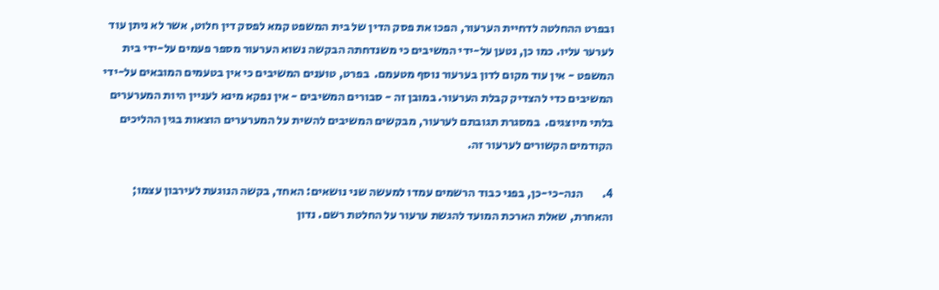ובפרט ההחלטה לדחיית הערעור, הפכו את פסק הדין של בית המשפט קמא לפסק דין חלוט, אשר לא ניתן עוד לערער עליו. כמו כן, נטען על-ידי המשיבים כי משנדחתה הבקשה נשוא הערעור מספר פעמים על-ידי בית המשפט - אין עוד מקום לדון בערעור נוסף מטעמם.  בפרט, טוענים המשיבים כי אין בטעמים המובאים על-ידי המשיבים כדי להצדיק קבלת הערעור. במובן זה - סבורים המשיבים - אין נפקא מינא לעניין היות המערערים בלתי מיוצגים.  במסגרת תגובתם לערעור, מבקשים המשיבים להשית על המערערים הוצאות בגין ההליכים הקודמים הקשורים לערעור זה.

4.        הנה-כי-כן, בפני כבוד הרשמים עמדו למעשה שני נושאים: האחד, בקשה הנוגעת לעירבון עצמו; והאחרת, שאלת הארכת המועד להגשת ערעור על החלטת רשם. נדון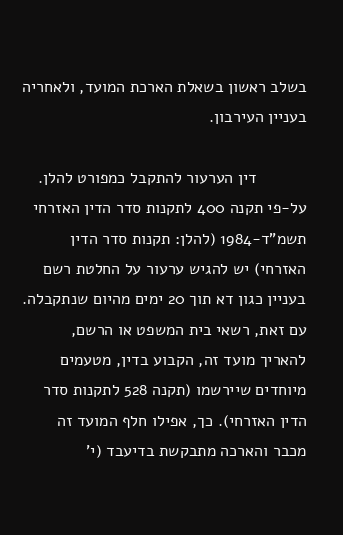בשלב ראשון בשאלת הארכת המועד, ולאחריה בעניין העירבון.

           דין הערעור להתקבל כמפורט להלן. על-פי תקנה 400 לתקנות סדר הדין האזרחי תשמ"ד-1984 (להלן: תקנות סדר הדין האזרחי) יש להגיש ערעור על החלטת רשם בעניין כגון דא תוך 20 ימים מהיום שנתקבלה. עם זאת, רשאי בית המשפט או הרשם, להאריך מועד זה, הקבוע בדין, מטעמים מיוחדים שיירשמו (תקנה 528 לתקנות סדר הדין האזרחי). כך, אפילו חלף המועד זה מכבר והארכה מתבקשת בדיעבד (י'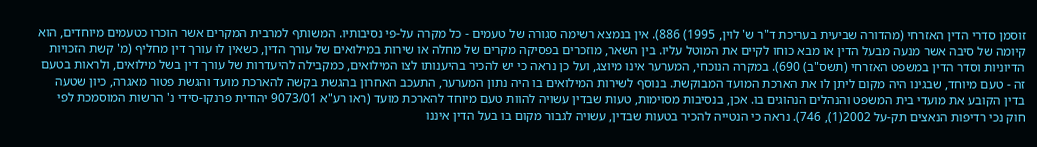זוסמן סדרי הדין האזרחי (מהדורה שביעית בעריכת ד"ר ש' לוין, 1995) 886). אין בנמצא רשימה סגורה של טעמים - כל מקרה על-פי נסיבותיו. המשותף למרבית המקרים אשר הוכרו כטעמים מיוחדים, הוא קיומה של סיבה אשר מנעה מבעל הדין או מבא כוחו לקיים את המוטל עליו. בין השאר, מוזכרים בפסיקה מקרים של מחלה או שירות במילואים של עורך הדין, כשאין לו עורך דין מחליף (מ' קשת הזכויות הדיוניות וסדר הדין במשפט האזרחי (תשס"ב) 690). במקרה הנוכחי, המערער אינו מיוצג, ועל כן נראה כי יש להכיר בהיענותו לצו המילואים, כמקבילה להיעדרות של עורך דין בשל מילואים, ולראות בטעם זה - טעם מיוחד, שבגינו היה מקום ליתן לו את הארכת המועד המבוקשת. בנוסף לשירות המילואים בו היה נתון המערער, התעכב האחרון בהגשת בקשה להארכת מועד והגשת פטור מאגרה, כיון שטעה בדין הקובע את מועדי בית המשפט והנהלים הנהוגים בו. אכן, בנסיבות מסוימות, טעות שבדין עשויה להוות טעם מיוחד להארכת מועד (ראו רע"א 9073/01 יהודית פרנקו-סידי נ' הרשות המוסמכת לפי חוק נכי רדיפות הנאצים תק-על 2002(1), 746). נראה כי הנטייה להכיר בטעות שבדין, עשויה לגבור מקום בו בעל הדין איננו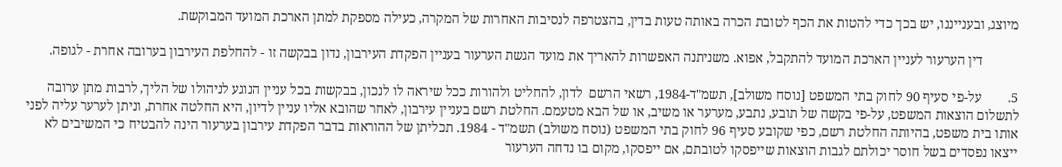מיוצג, ובענייננו, יש בכך כדי להטות את הכף לטובת הכרה באותה טעות בדין, בהצטרפה לנסיבות האחרות של המקרה, כעילה מספקת למתן הארכת המועד המבוקשת.

           דין הערעור לעניין הארכת המועד להתקבל, אפוא. משניתנה האפשרות להאריך את מועד הגשת הערעור בעניין הפקדת העירבון, נדון בבקשה זו - להחלפת העירבון בערובה אחרת - לגופה.

5.        על-פי סעיף 90 לחוק בתי המשפט [נוסח משולב], תשמ"ד-1984, רשאי הרשם  לדון, להחליט ולהורות ככל שיראה לו לנכון, בבקשות בכל עניין הנוגע לניהולו של הליך, לרבות מתן ערובה לתשלום הוצאות המשפט, על-פי בקשה של תובע, נתבע, מערער או משיב, או של הבא מטעמם. החלטת רשם בעניין עירבון, לאחר שהובא אליו עניין לדיון, היא החלטה אחרת, וניתן לערער עליה לפני אותו בית משפט, בהיותה החלטת רשם, כפי שקובע סעיף 96 לחוק בתי המשפט (נוסח משולב) תשמ"ד - 1984. תכליתן של ההוראות בדבר הפקדת עירבון בערעור הינה להבטיח כי המשיבים לא ייצאו נפסדים בשל חוסר יכולתם לגבות הוצאות שייפסקו לטובתם, אם ייפסקו, מקום בו נדחה הערעור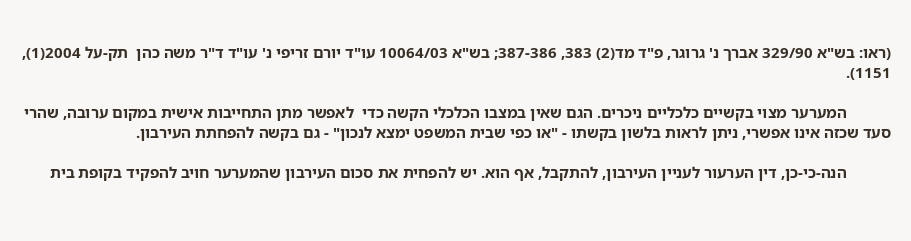(ראו: בש"א 329/90 אברך נ' גרוגר, פ"ד מד(2) 383, 387-386; בש"א 10064/03 עו"ד יורם זריפי נ' עו"ד ד"ר משה כהן  תק-על 2004(1), 1151).

           המערער מצוי בקשיים כלכליים ניכרים. הגם שאין במצבו הכלכלי הקשה כדי  לאפשר מתן התחייבות אישית במקום ערובה, שהרי סעד שכזה אינו אפשרי, ניתן לראות בלשון בקשתו - "או כפי שבית המשפט ימצא לנכון" - גם בקשה להפחתת העירבון.

           הנה-כי-כן, דין הערעור לעניין העירבון, להתקבל, אף הוא. יש להפחית את סכום העירבון שהמערער חויב להפקיד בקופת בית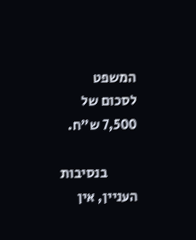המשפט לסכום של 7,500 ש"ח.

           בנסיבות העניין, אין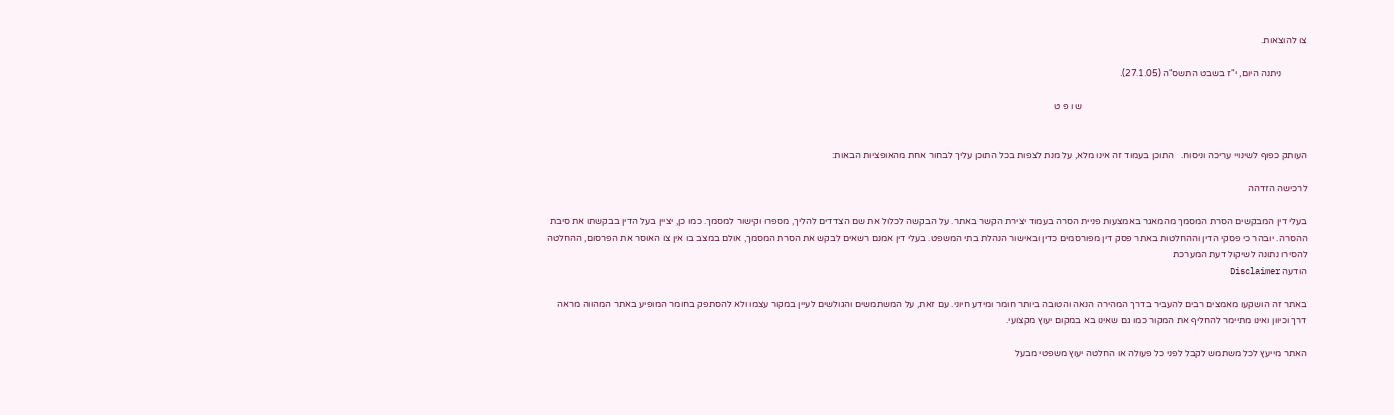צו להוצאות.

           ניתנה היום, י"ז בשבט התשס"ה (27.1.05).

                                                                                                ש ו פ ט


העותק כפוף לשינויי עריכה וניסוח.   התוכן בעמוד זה אינו מלא, על מנת לצפות בכל התוכן עליך לבחור אחת מהאופציות הבאות:

לרכישה הזדהה

בעלי דין המבקשים הסרת המסמך מהמאגר באמצעות פניית הסרה בעמוד יצירת הקשר באתר. על הבקשה לכלול את שם הצדדים להליך, מספרו וקישור למסמך. כמו כן, יציין בעל הדין בבקשתו את סיבת ההסרה. יובהר כי פסקי הדין וההחלטות באתר פסק דין מפורסמים כדין ובאישור הנהלת בתי המשפט. בעלי דין אמנם רשאים לבקש את הסרת המסמך, אולם במצב בו אין צו האוסר את הפרסום, ההחלטה להסירו נתונה לשיקול דעת המערכת
הודעה Disclaimer

באתר זה הושקעו מאמצים רבים להעביר בדרך המהירה הנאה והטובה ביותר חומר ומידע חיוני. עם זאת, על המשתמשים והגולשים לעיין במקור עצמו ולא להסתפק בחומר המופיע באתר המהווה מראה דרך וכיוון ואינו מתיימר להחליף את המקור כמו גם שאינו בא במקום יעוץ מקצועי.

האתר מייעץ לכל משתמש לקבל לפני כל פעולה או החלטה יעוץ משפטי מבעל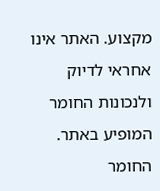מקצוע. האתר אינו אחראי לדיוק ולנכונות החומר המופיע באתר. החומר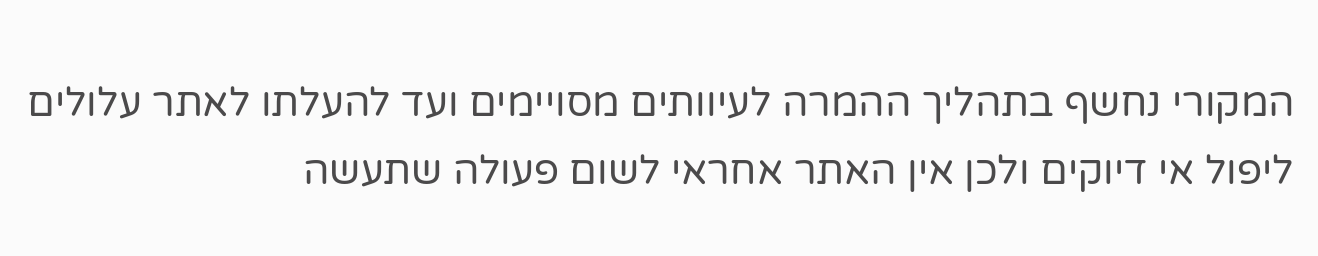המקורי נחשף בתהליך ההמרה לעיוותים מסויימים ועד להעלתו לאתר עלולים ליפול אי דיוקים ולכן אין האתר אחראי לשום פעולה שתעשה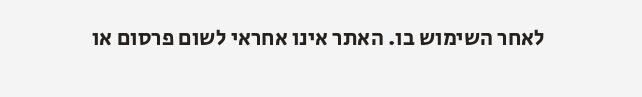לאחר השימוש בו. האתר אינו אחראי לשום פרסום או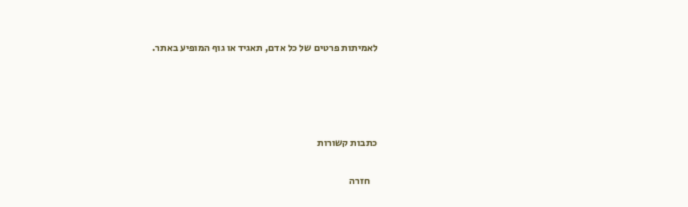לאמיתות פרטים של כל אדם, תאגיד או גוף המופיע באתר.




כתבות קשורות

    חזרה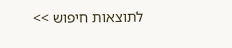לתוצאות חיפוש >>